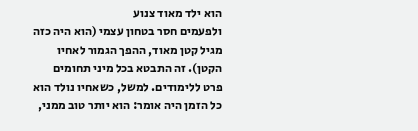הוא ילד מאוד צנוע
ולפעמים חסר בטחון עצמי (הוא היה כזה מגיל קטן מאוד, ההפך הגמור לאחיו הקטן). זה התבטא בכל מיני תחומים פרט ללימודים. למשל, כשאחיו נולד הוא כל הזמן היה אומר: הוא יותר טוב ממני,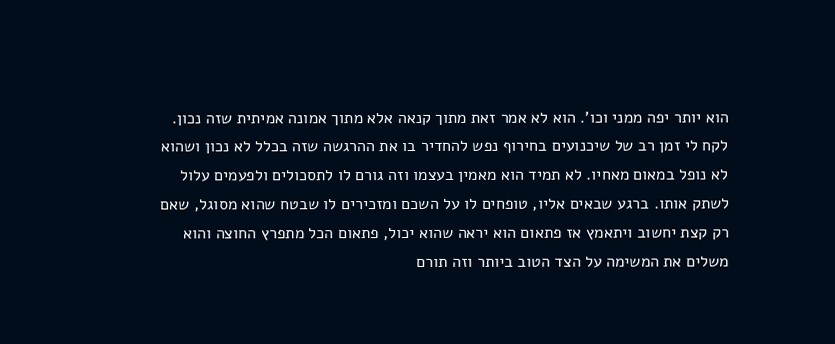הוא יותר יפה ממני וכו'. הוא לא אמר זאת מתוך קנאה אלא מתוך אמונה אמיתית שזה נכון. לקח לי זמן רב של שיכנועים בחירוף נפש להחדיר בו את ההרגשה שזה בכלל לא נכון ושהוא לא נופל במאום מאחיו. לא תמיד הוא מאמין בעצמו וזה גורם לו לתסכולים ולפעמים עלול לשתק אותו. ברגע שבאים אליו, טופחים לו על השכם ומזכירים לו שבטח שהוא מסוגל, שאם רק קצת יחשוב ויתאמץ אז פתאום הוא יראה שהוא יכול, פתאום הכל מתפרץ החוצה והוא משלים את המשימה על הצד הטוב ביותר וזה תורם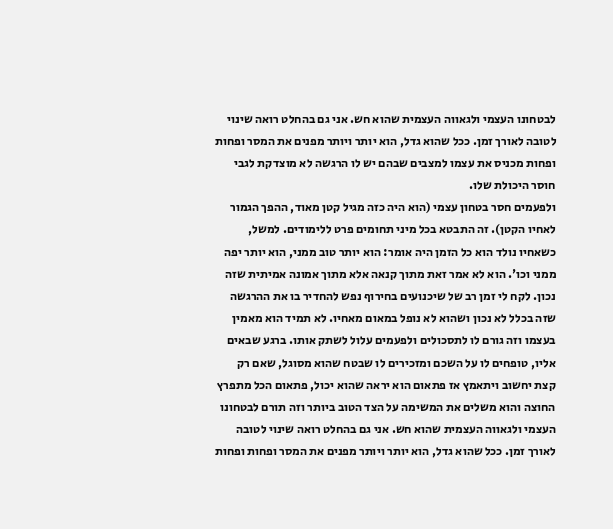לבטחונו העצמי ולגאווה העצמית שהוא חש. אני גם בהחלט רואה שינוי לטובה לאורך זמן. ככל שהוא גדל, הוא יותר ויותר מפנים את המסר ופחות ופחות מכניס את עצמו למצבים שבהם יש לו הרגשה לא מוצדקת לגבי חוסר היכולת שלו.
ולפעמים חסר בטחון עצמי (הוא היה כזה מגיל קטן מאוד, ההפך הגמור לאחיו הקטן). זה התבטא בכל מיני תחומים פרט ללימודים. למשל, כשאחיו נולד הוא כל הזמן היה אומר: הוא יותר טוב ממני, הוא יותר יפה ממני וכו'. הוא לא אמר זאת מתוך קנאה אלא מתוך אמונה אמיתית שזה נכון. לקח לי זמן רב של שיכנועים בחירוף נפש להחדיר בו את ההרגשה שזה בכלל לא נכון ושהוא לא נופל במאום מאחיו. לא תמיד הוא מאמין בעצמו וזה גורם לו לתסכולים ולפעמים עלול לשתק אותו. ברגע שבאים אליו, טופחים לו על השכם ומזכירים לו שבטח שהוא מסוגל, שאם רק קצת יחשוב ויתאמץ אז פתאום הוא יראה שהוא יכול, פתאום הכל מתפרץ החוצה והוא משלים את המשימה על הצד הטוב ביותר וזה תורם לבטחונו העצמי ולגאווה העצמית שהוא חש. אני גם בהחלט רואה שינוי לטובה לאורך זמן. ככל שהוא גדל, הוא יותר ויותר מפנים את המסר ופחות ופחות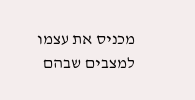מכניס את עצמו למצבים שבהם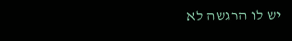יש לו הרגשה לא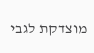מוצדקת לגבי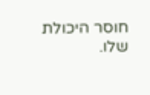חוסר היכולת שלו.